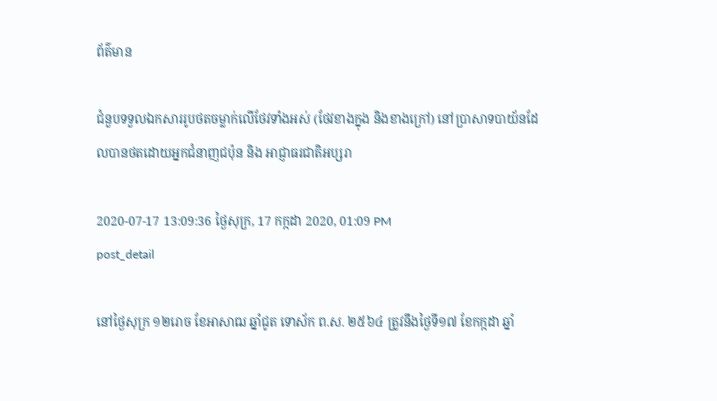ព័ត៌មាន

ជំនួបទទួលឯកសាររូបថតចម្លាក់លើថែវទាំងអស់ (ថែវខាងក្នុង និងខាងក្រៅ) នៅប្រាសាទបាយ័នដែលបានថតដោយអ្នកជំនាញជប៉ុន និង អាជ្ញាធរជាតិអប្សរា

2020-07-17 13:09:36 ថ្ងៃសុក្រ, 17 កក្កដា 2020, 01:09 PM
post_detail

នៅថ្ងៃសុក្រ ១២រោច ខែអាសាឍ ឆ្នាំជូត ទោស័ក ព.ស. ២៥៦៤ ត្រូវនឹងថ្ងៃទី១៧ ខែកក្កដា ឆ្នាំ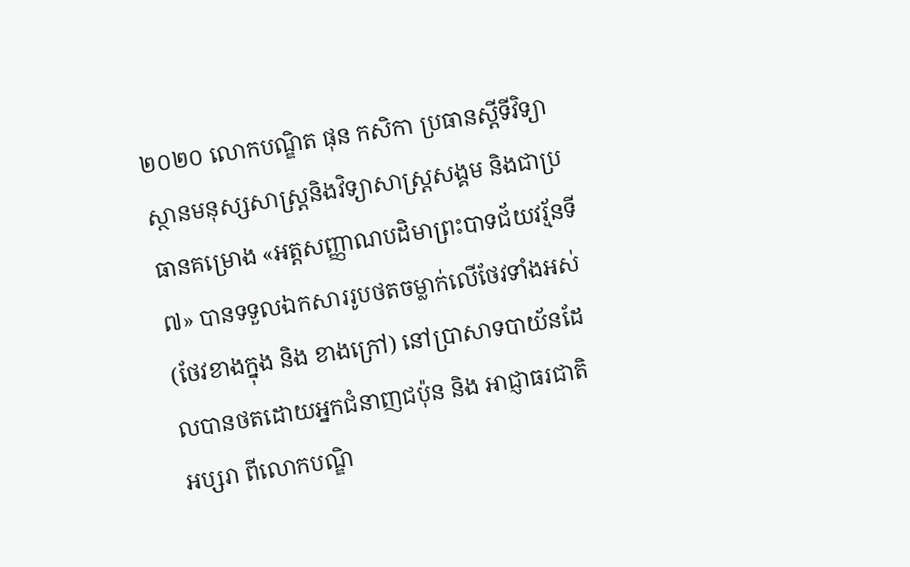២០២០ លោកបណ្ឌិត ផុន កសិកា ប្រធានស្ដីទីវិទ្យាស្ថានមនុស្សសាស្ត្រនិងវិទ្យាសាស្ត្រសង្គម និងជាប្រធានគម្រោង «អត្តសញ្ញាណបដិមាព្រះបាទជ័យវរ្ម័នទី៧» បានទទួលឯកសាររូបថតចម្លាក់លើថែវទាំងអស់ (ថែវខាងក្នុង និង ខាងក្រៅ) នៅប្រាសាទបាយ័នដែលបានថតដោយអ្នកជំនាញជប៉ុន និង អាជ្ញាធរជាតិអប្សរា ពីលោកបណ្ឌិ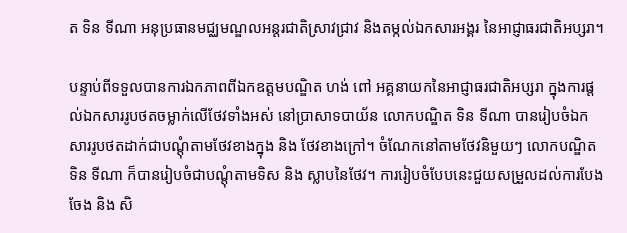ត ទិន ទីណា អនុប្រធានមជ្ឈមណ្ឌលអន្ដរជាតិស្រាវជ្រាវ និងតម្កល់ឯកសារអង្គរ នៃអាជ្ញាធរជាតិអប្សរា។

បន្ទាប់ពីទទួលបានការឯកភាពពីឯកឧត្តមបណ្ឌិត ហង់ ពៅ អគ្គនាយកនៃអាជ្ញាធរជាតិអប្សរា ក្នុងការផ្ដល់ឯកសាររូបថតចម្លាក់លើថែវទាំងអស់ នៅប្រាសាទបាយ័ន លោកបណ្ឌិត ទិន ទីណា បានរៀបចំឯកសាររូបថតដាក់ជាបណ្ដុំតាមថែវខាងក្នុង និង ថែវខាងក្រៅ។ ចំណែកនៅតាមថែវនិមួយៗ លោកបណ្ឌិត ទិន ទីណា ក៏បានរៀបចំជាបណ្ដុំតាមទិស និង ស្លាបនៃថែវ។ ការរៀបចំបែបនេះជួយសម្រួលដល់ការបែងចែង និង សិ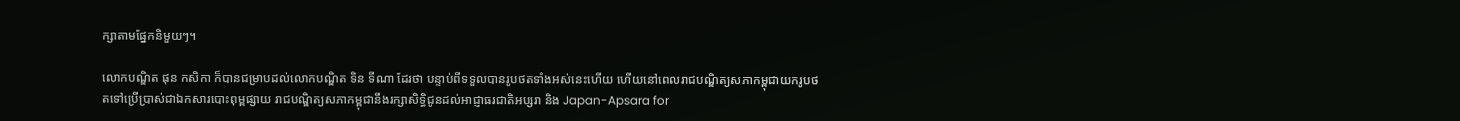ក្សាតាមផ្នែកនិមួយៗ។

លោកបណ្ឌិត ផុន កសិកា ក៏បានជម្រាបដល់លោកបណ្ឌិត ទិន ទីណា ដែរថា បន្ទាប់ពីទទួលបានរូបថតទាំងអស់នេះហើយ ហើយនៅពេលរាជបណ្ឌិត្យសភាកម្ពុជាយករូបថតទៅប្រើប្រាស់ជាឯកសារបោះពុម្ពផ្សាយ រាជបណ្ឌិត្យសភាកម្ពុជានឹងរក្សាសិទ្ធិជូនដល់អាជ្ញាធរជាតិអប្សរា និង Japan-Apsara for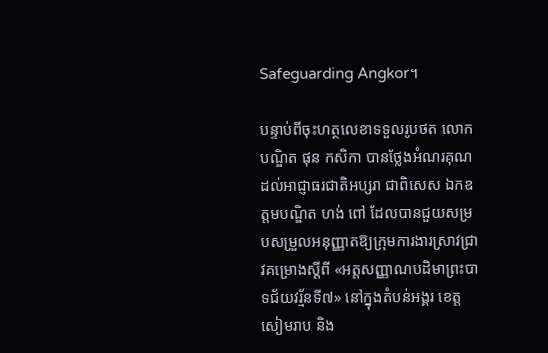Safeguarding Angkor។

បន្ទាប់ពីចុះហត្ថលេខាទទួលរូបថត លោកបណ្ឌិត ផុន កសិកា បានថ្លែងអំណរគុណដល់អាជ្ញាធរជាតិអប្សរា ជាពិសេស ឯកឧត្តមបណ្ឌិត ហង់ ពៅ ដែលបានជួយសម្របសម្រួលអនុញ្ញាតឱ្យក្រុមការងារស្រាវជ្រាវគម្រោងស្តីពី «អត្តសញ្ញាណបដិមាព្រះបាទជ័យវរ្ម័នទី៧» នៅក្នុងតំបន់អង្គរ ខេត្តសៀមរាប និង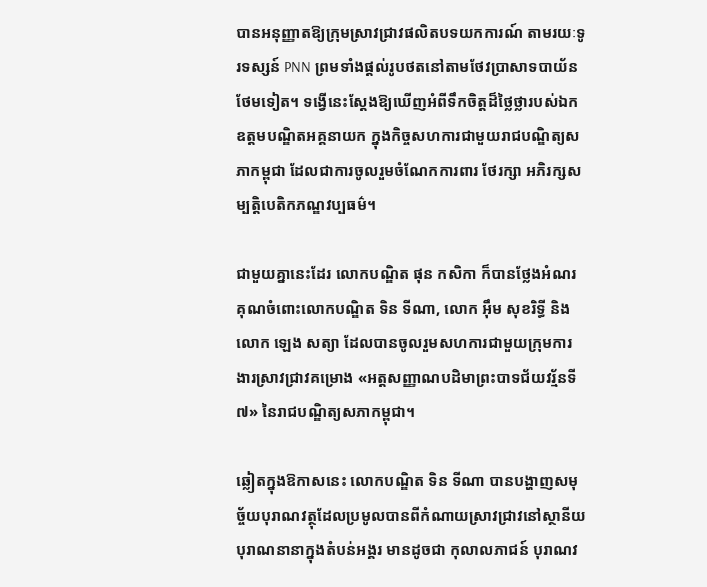បានអនុញ្ញាតឱ្យក្រុមស្រាវជ្រាវផលិតបទយកការណ៍ តាមរយៈទូរទស្សន៍ PNN ព្រមទាំងផ្ដល់រូបថតនៅតាមថែវប្រាសាទបាយ័នថែមទៀត។ ទង្វើនេះស្ដែងឱ្យឃើញអំពីទឹកចិត្តដ៏ថ្លៃថ្លារបស់ឯកឧត្ដមបណ្ឌិតអគ្គនាយក ក្នុងកិច្ចសហការជាមួយរាជបណ្ឌិត្យសភាកម្ពុជា ដែលជាការចូលរួមចំណែកការពារ ថែរក្សា អភិរក្សសម្បត្តិបេតិកភណ្ឌវប្បធម៌។

ជាមួយគ្នានេះដែរ លោកបណ្ឌិត ផុន កសិកា ក៏បានថ្លែងអំណរគុណចំពោះលោកបណ្ឌិត ទិន ទីណា, លោក អ៊ឹម សុខរិទ្ធី និង លោក ឡេង សត្យា ដែលបានចូលរួមសហការជាមួយក្រុមការងារស្រាវជ្រាវគម្រោង «អត្តសញ្ញាណបដិមាព្រះបាទជ័យវរ្ម័នទី៧» នៃរាជបណ្ឌិត្យសភាកម្ពុជា។

ឆ្លៀតក្នុងឱកាសនេះ លោកបណ្ឌិត ទិន ទីណា បានបង្ហាញសមុច្ច័យបុរាណវត្ថុដែលប្រមូលបានពីកំណាយស្រាវជ្រាវនៅស្ថានីយបុរាណនានាក្នុងតំបន់អង្គរ មានដូចជា កុលាលភាជន៍ បុរាណវ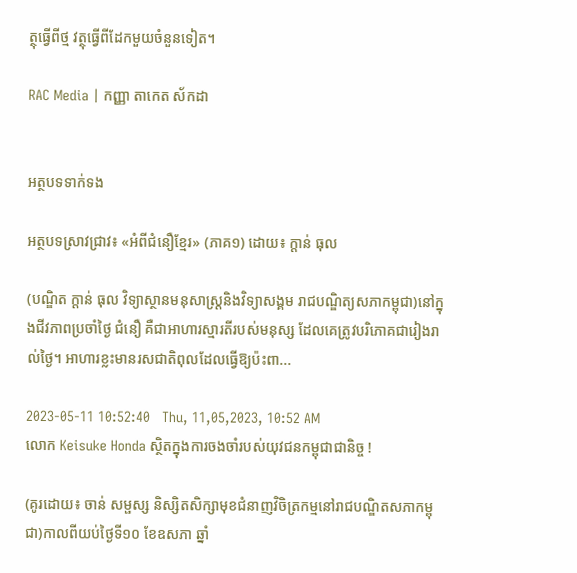ត្ថុធ្វើពីថ្ម វត្ថុធ្វើពីដែកមួយចំនួនទៀត។

RAC Media | កញ្ញា តាកេត ស័កដា


អត្ថបទទាក់ទង

អត្ថបទស្រាវជ្រាវ៖ «អំពីជំនឿខ្មែរ» (ភាគ១) ដោយ៖ ក្តាន់ ធុល

(បណ្ឌិត ក្តាន់ ធុល វិទ្យាស្ថានមនុសាស្ត្រនិងវិទ្យាសង្គម រាជបណ្ឌិត្យសភាកម្ពុជា)នៅក្នុងជីវភាពប្រចាំថ្ងៃ ជំនឿ គឺជាអាហារស្មារតីរបស់មនុស្ស ដែលគេត្រូវបរិភោគជារៀងរាល់ថ្ងៃ។ អាហារខ្លះមានរសជាតិពុលដែលធ្វើឱ្យប៉ះពា...

2023-05-11 10:52:40   Thu, 11,05,2023, 10:52 AM
លោក Keisuke Honda ស្ថិតក្នុងការចងចាំរបស់យុវជនកម្ពុជាជានិច្ច !

(គូរដោយ៖ ចាន់ សម្ផស្ស និស្សិតសិក្សាមុខជំនាញវិចិត្រកម្មនៅរាជបណ្ឌិតសភាកម្ពុជា)កាលពីយប់ថ្ងៃទី១០ ខែឧសភា ឆ្នាំ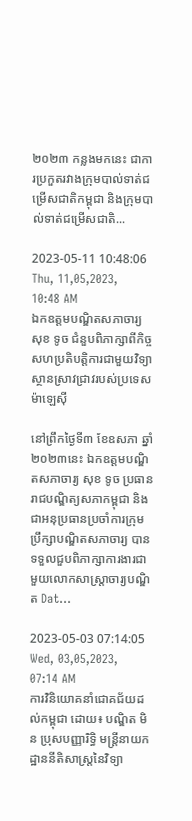២០២៣ កន្លងមកនេះ ជាការប្រកួតរវាងក្រុមបាល់ទាត់ជម្រើសជាតិកម្ពុជា និងក្រុមបាល់ទាត់ជម្រើសជាតិ...

2023-05-11 10:48:06   Thu, 11,05,2023, 10:48 AM
ឯកឧត្ដមបណ្ឌិតសភាចារ្យ សុខ ទូច ជំនួបពិភាក្សាពីកិច្ចសហប្រតិបត្តិការជាមួយវិទ្យាស្ថានស្រាវជ្រាវរបស់ប្រទេសម៉ាឡេស៊ី

នៅព្រឹកថ្ងៃទី៣ ខែឧសភា ឆ្នាំ២០២៣នេះ ឯកឧត្ដមបណ្ឌិតសភាចារ្យ សុខ ទូច ប្រធានរាជបណ្ឌិត្យសភាកម្ពុជា និងជាអនុប្រធានប្រចាំការក្រុមប្រឹក្សាបណ្ឌិតសភាចារ្យ បានទទួលជួបពិភាក្សាការងារជាមួយលោកសាស្ត្រាចារ្យបណ្ឌិត Dat...

2023-05-03 07:14:05   Wed, 03,05,2023, 07:14 AM
ការវិនិយោគនាំជោគជ័យដល់កម្ពុជា ដោយ៖ បណ្ឌិត មិន ប្រុសបញ្ញារិទ្ធិ មន្រ្តីនាយកដ្ឋាននីតិសាស្រ្តនៃវិទ្យា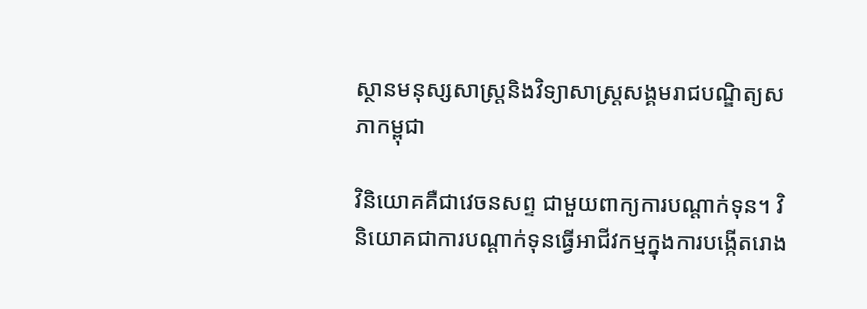ស្ថានមនុស្សសាស្រ្តនិងវិទ្យាសាស្រ្តសង្គមរាជបណ្ឌិត្យសភាកម្ពុជា

វិនិយោគគឺជាវេចនសព្ទ ជាមួយពាក្យការបណ្ដាក់ទុន។ វិនិយោគជាការបណ្ដាក់ទុនធ្វើអាជីវកម្មក្នុងការបង្កើតរោង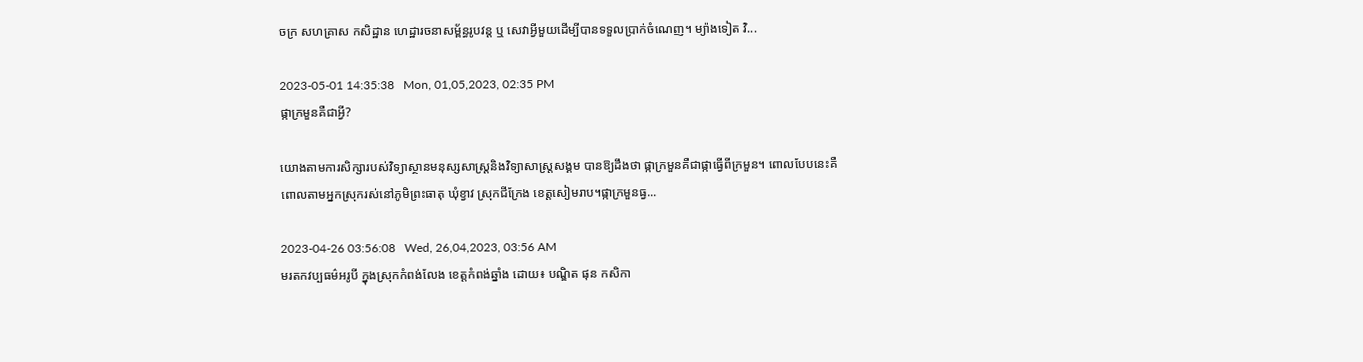ចក្រ សហគ្រាស កសិដ្ឋាន ហេដ្ឋារចនាសម្ព័ន្ធរូបវន្ត ឬ សេវាអ្វីមួយដើម្បីបានទទួលប្រាក់ចំណេញ។ ម្យ៉ាងទៀត វិ...

2023-05-01 14:35:38   Mon, 01,05,2023, 02:35 PM
ផ្កាក្រមួនគឺជាអ្វី?

យោងតាមការសិក្សារបស់វិទ្យាស្ថានមនុស្សសាស្ត្រនិងវិទ្យាសាស្ត្រសង្គម បានឱ្យដឹងថា ផ្កាក្រមួនគឺជាផ្កាធ្វើពីក្រមួន។ ពោលបែបនេះគឺពោលតាមអ្នកស្រុករស់នៅភូមិព្រះធាតុ ឃុំខ្វាវ ស្រុកជីក្រែង ខេត្តសៀមរាប។ផ្កាក្រមួនធ្វ...

2023-04-26 03:56:08   Wed, 26,04,2023, 03:56 AM
មរតកវប្បធម៌អរូបី ក្នុងស្រុកកំពង់លែង ខេត្តកំពង់ឆ្នាំង ដោយ៖ បណ្ឌិត ផុន កសិកា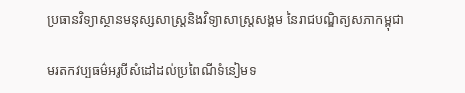ប្រធានវិទ្យាស្ថានមនុស្សសាស្ត្រនិងវិទ្យាសាស្ត្រសង្គម នៃរាជបណ្ឌិត្យសភាកម្ពុជា

មរតកវប្បធម៌អរូបីសំដៅដល់ប្រពៃណីទំនៀមទ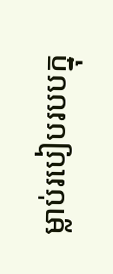ម្លាប់របៀបរបបក្នុ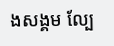ងសង្គម ល្បែ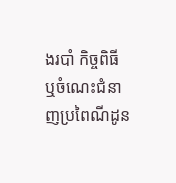ងរបាំ កិច្ចពិធី ឬចំណេះជំនាញប្រពៃណីដូន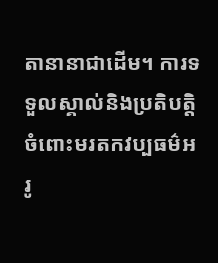តានានាជាដើម។ ការទទួលស្គាល់និងប្រតិបត្តិចំពោះមរតកវប្បធម៌អរូ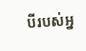បីរបស់អ្ន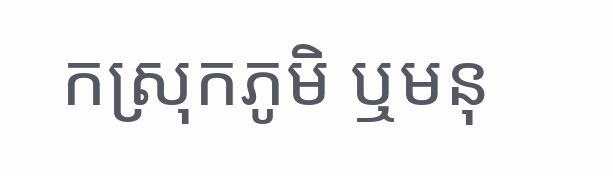កស្រុកភូមិ ឬមនុ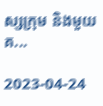ស្សក្រុម និងមួយគ...

2023-04-24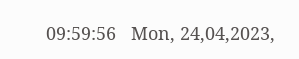09:59:56   Mon, 24,04,2023,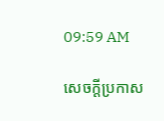09:59 AM

សេចក្តីប្រកាស